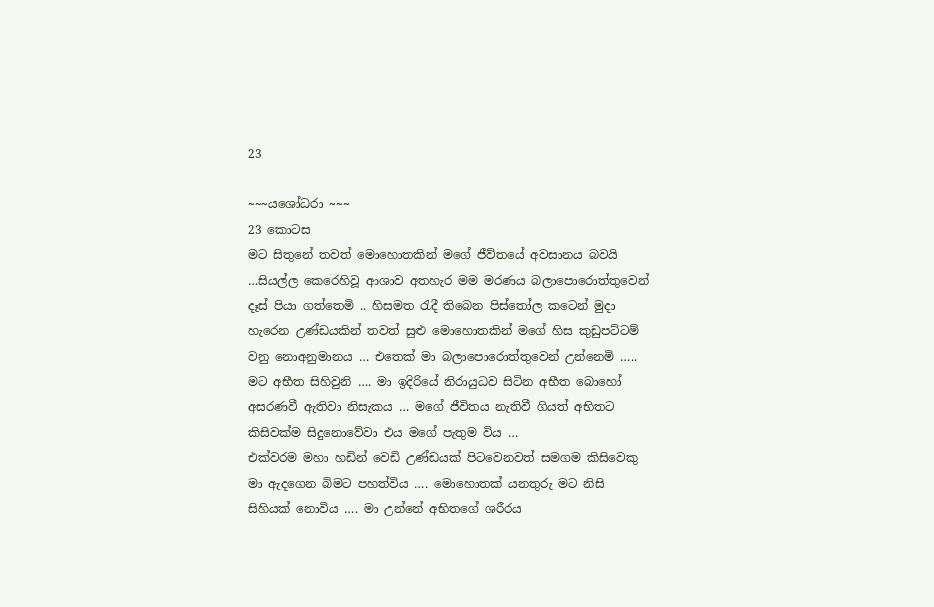23

~~~යශෝධරා ~~~
23 කොටස
මට සිතුනේ තවත් මොහොතකින් මගේ ජීව්තයේ අවසානය බවයි …සියල්ල කෙරෙහිවූ ආශාව අතහැර මම මරණය බලාපොරොත්තුවෙන් දෑස් පියා ගත්තෙමි .. හිසමත රැදී තිබෙන පිස්තෝල කටෙන් මුදා හැරෙන උණ්ඩයකින් තවත් සුළු මොහොතකින් මගේ හිස කුඩුපට්ටම් වනු නොඅනුමානය … එතෙක් මා බලාපොරොත්තුවෙන් උන්නෙමි ….. මට අභීත සිහිවුනි …. මා ඉදිරියේ නිරායුධව සිටින අභීත බොහෝ අසරණවී ඇතිවා නිසැකය … මගේ ජීවිතය නැතිවී ගියත් අභිතට කිසිවක්ම සිදුනොවේවා එය මගේ පැතුම විය …
එක්වරම මහා හඩින් වෙඩි උණ්ඩයක් පිටවෙනවත් සමගම කිසිවෙකු මා ඇදගෙන බිමට පහත්විය …. මොහොතක් යනතුරු මට නිසි සිහියක් නොවිය …. මා උන්නේ අභිතගේ ශරීරය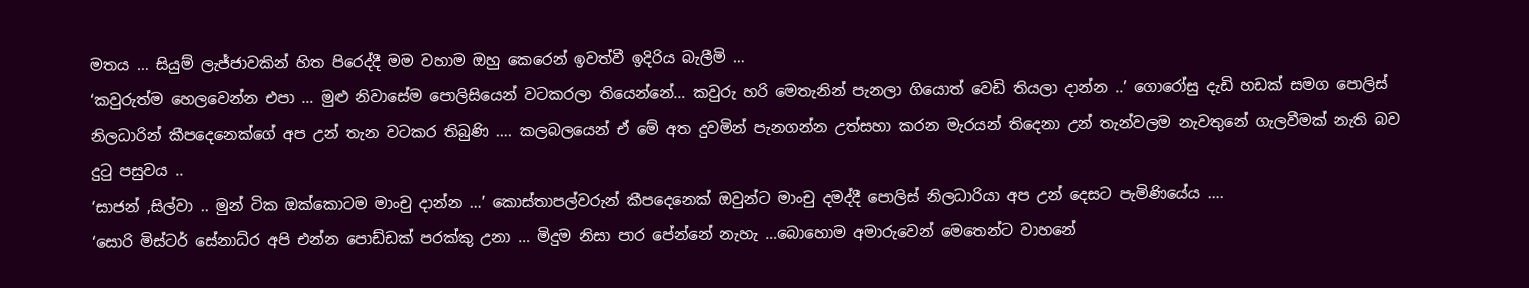මතය … සියුම් ලැජ්ජාවකින් හිත පිරෙද්දී මම වහාම ඔහු කෙරෙන් ඉවත්වී ඉදිරිය බැලීමි …
‘කවුරුත්ම හෙලවෙන්න එපා … මුළු නිවාසේම පොලිසියෙන් වටකරලා තියෙන්නේ… කවුරු හරි මෙතැනින් පැනලා ගියොත් වෙඩි තියලා දාන්න ..’ ගොරෝසු දැඩි හඩක් සමග පොලිස් නිලධාරින් කීපදෙනෙක්ගේ අප උන් තැන වටකර තිබුණි …. කලබලයෙන් ඒ මේ අත දුවමින් පැනගන්න උත්සහා කරන මැරයන් තිදෙනා උන් තැන්වලම නැවතුනේ ගැලවීමක් නැති බව දුටු පසුවය ..
‘සාජන් ,සිල්වා .. මුන් ටික ඔක්කොටම මාංචු දාන්න …’ කොස්තාපල්වරුන් කීපදෙනෙක් ඔවුන්ට මාංචු දමද්දී පොලිස් නිලධාරියා අප උන් දෙසට පැමිණියේය ….
‘සොරි මිස්ටර් සේනාධ්ර අපි එන්න පොඩ්ඩක් පරක්කු උනා … මිදුම නිසා පාර පේන්නේ නැහැ …බොහොම අමාරුවෙන් මෙතෙන්ට වාහනේ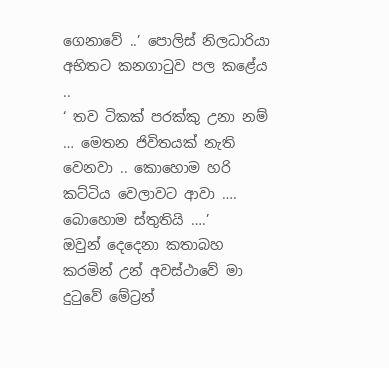ගෙනාවේ ..’ පොලිස් නිලධාරියා අභිතට කනගාටුව පල කළේය ..
‘ තව ටිකක් පරක්කු උනා නම් … මෙතන ජිවිතයක් නැති වෙනවා .. කොහොම හරි කට්ටිය වෙලාවට ආවා …. බොහොම ස්තුතියි ….’
ඔවුන් දෙදෙනා කතාබහ කරමින් උන් අවස්ථාවේ මා දුටුවේ මේට්‍රන්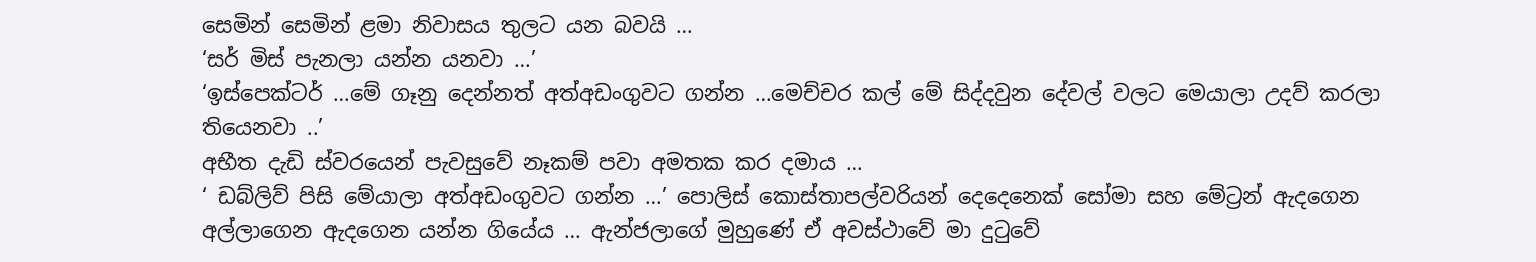සෙමින් සෙමින් ළමා නිවාසය තුලට යන බවයි …
‘සර් මිස් පැනලා යන්න යනවා …’
‘ඉස්පෙක්ටර් …මේ ගෑනු දෙන්නත් අත්අඩංගුවට ගන්න …මෙච්චර කල් මේ සිද්දවුන දේවල් වලට මෙයාලා උදව් කරලා තියෙනවා ..’
අභීත දැඩි ස්වරයෙන් පැවසුවේ නෑකම් පවා අමතක කර දමාය …
‘ ඩබ්ලිව් පිසි මේයාලා අත්අඩංගුවට ගන්න …’ පොලිස් කොස්තාපල්වරියන් දෙදෙනෙක් සෝමා සහ මේට්‍රන් ඇදගෙන අල්ලාගෙන ඇදගෙන යන්න ගියේය … ඇන්ජලාගේ මුහුණේ ඒ අවස්ථාවේ මා දුටුවේ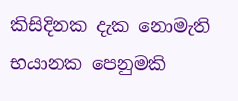කිසිදිනක දැක නොමැති භයානක පෙනුමකි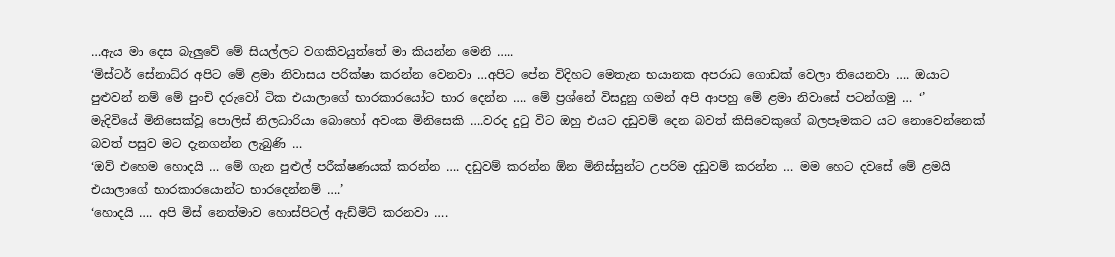…ඇය මා දෙස බැලුවේ මේ සියල්ලට වගකිවයුත්තේ මා කියන්න මෙනි …..
‘මිස්ටර් සේනාධ්ර අපිට මේ ළමා නිවාසය පරික්ෂා කරන්න වෙනවා …අපිට පේන විදිහට මෙතැන භයානක අපරාධ ගොඩක් වෙලා තියෙනවා …. ඔයාට පුළුවන් නම් මේ පුංචි දරුවෝ ටික එයාලාගේ භාරකාරයෝට භාර දෙන්න …. මේ ප්‍රශ්නේ විසදුනු ගමන් අපි ආපහු මේ ළමා නිවාසේ පටන්ගමු … ‘’
මැදිවියේ මිනිසෙක්වූ පොලිස් නිලධාරියා බොහෝ අවංක මිනිසෙකි ….වරද දුටු විට ඔහු එයට දඩුවම් දෙන බවත් කිසිවෙකුගේ බලපෑමකට යට නොවෙන්නෙක් බවත් පසුව මට දැනගන්න ලැබුණි …
‘ඔව් එහෙම හොදයි … මේ ගැන පුළුල් පරීක්ෂණයක් කරන්න …. දඩුවම් කරන්න ඕන මිනිස්සුන්ට උපරිම දඩුවම් කරන්න … මම හෙට දවසේ මේ ළමයි එයාලාගේ භාරකාරයොන්ට භාරදෙන්නම් ….’
‘හොදයි …. අපි මිස් නෙත්මාව හොස්පිටල් ඇඩ්මිට් කරනවා ….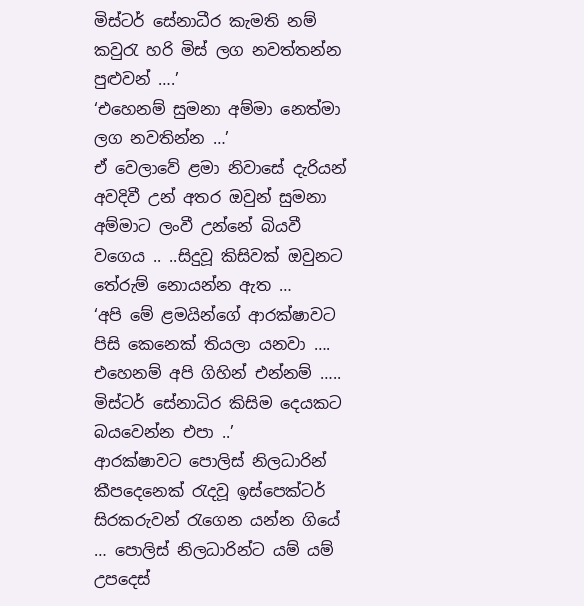මිස්ටර් සේනාධීර කැමති නම් කවුරැ හරි මිස් ලග නවත්තන්න පුළුවන් ….’
‘එහෙනම් සුමනා අම්මා නෙත්මා ලග නවතින්න …’
ඒ වෙලාවේ ළමා නිවාසේ දැරියන් අවදිවී උන් අතර ඔවුන් සුමනා අම්මාට ලංවී උන්නේ බියවී වගෙය .. ..සිදුවූ කිසිවක් ඔවුනට තේරුම් නොයන්න ඇත …
‘අපි මේ ළමයින්ගේ ආරක්ෂාවට පිසි කෙනෙක් තියලා යනවා …. එහෙනම් අපි ගිහින් එන්නම් ….. මිස්ටර් සේනාධිර කිසිම දෙයකට බයවෙන්න එපා ..’
ආරක්ෂාවට පොලිස් නිලධාරින් කීපදෙනෙක් රැදවූ ඉස්පෙක්ටර් සිරකරුවන් රැගෙන යන්න ගියේ … පොලිස් නිලධාරින්ට යම් යම් උපදෙස්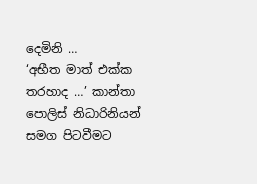දෙමිනි …
‘අභීත මාත් එක්ක තරහාද …’ කාන්තා පොලිස් නිධාරිනියන් සමග පිටවීමට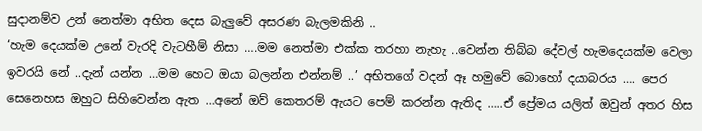සුදානම්ව උන් නෙත්මා අභිත දෙස බැලුවේ අසරණ බැලමකිනි ..
‘හැම දෙයක්ම උනේ වැරදි වැටහීම් නිසා ….මම නෙත්මා එක්ක තරහා නැහැ ..වෙන්න තිබ්බ දේවල් හැමදෙයක්ම වෙලා ඉවරයි නේ ..දැන් යන්න …මම හෙට ඔයා බලන්න එන්නම් ..’ අභිතගේ වදන් ඈ හමුවේ බොහෝ දයාබරය …. පෙර සෙනෙහස ඔහුට සිහිවෙන්න ඇත …අනේ ඔව් කෙතරම් ඇයට පෙම් කරන්න ඇතිද …..ඒ ප්‍රේමය යලිත් ඔවුන් අතර හිස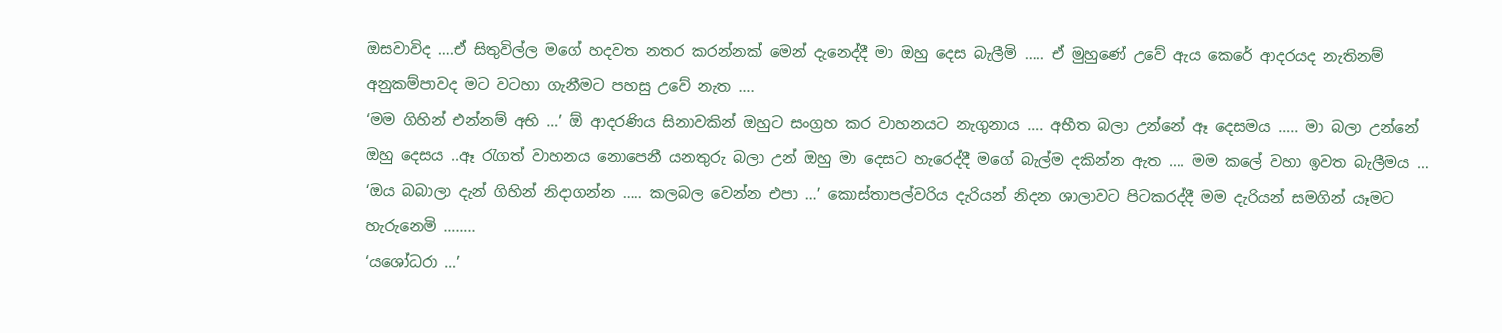ඔසවාවිද ….ඒ සිතුවිල්ල මගේ හදවත නතර කරන්නක් මෙන් දැනෙද්දී මා ඔහු දෙස බැලීමි ….. ඒ මුහුණේ උවේ ඇය කෙරේ ආදරයද නැතිනම් අනුකම්පාවද මට වටහා ගැනීමට පහසු උවේ නැත ….
‘මම ගිහින් එන්නම් අභි …’ ඕ ආදරණිය සිනාවකින් ඔහුට සංග්‍රහ කර වාහනයට නැගුනාය …. අභීත බලා උන්නේ ඈ දෙසමය ….. මා බලා උන්නේ ඔහු දෙසය ..ඈ රැගත් වාහනය නොපෙනී යනතුරු බලා උන් ඔහු මා දෙසට හැරෙද්දී මගේ බැල්ම දකින්න ඇත …. මම කලේ වහා ඉවත බැලීමය …
‘ඔය බබාලා දැන් ගිහින් නිදාගන්න ….. කලබල වෙන්න එපා …’ කොස්තාපල්වරිය දැරියන් නිදන ශාලාවට පිටකරද්දී මම දැරියන් සමගින් යෑමට හැරුනෙමි ……..
‘යශෝධරා …’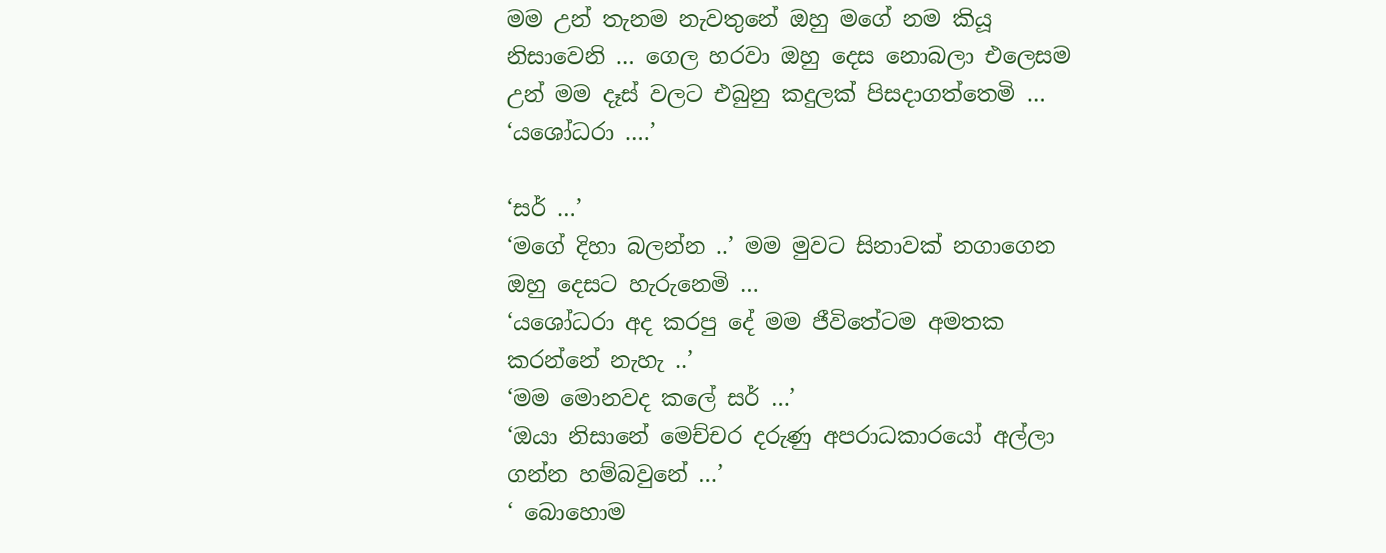මම උන් තැනම නැවතුනේ ඔහු මගේ නම කියූ නිසාවෙනි … ගෙල හරවා ඔහු දෙස නොබලා එලෙසම උන් මම දෑස් වලට එබුනු කදුලක් පිසදාගත්තෙමි …
‘යශෝධරා ….’

‘සර් …’
‘මගේ දිහා බලන්න ..’ මම මුවට සිනාවක් නගාගෙන ඔහු දෙසට හැරුනෙමි …
‘යශෝධරා අද කරපු දේ මම ජීවිතේටම අමතක කරන්නේ නැහැ ..’
‘මම මොනවද කලේ සර් …’
‘ඔයා නිසානේ මෙච්චර දරුණු අපරාධකාරයෝ අල්ලා ගන්න හම්බවුනේ …’
‘ බොහොම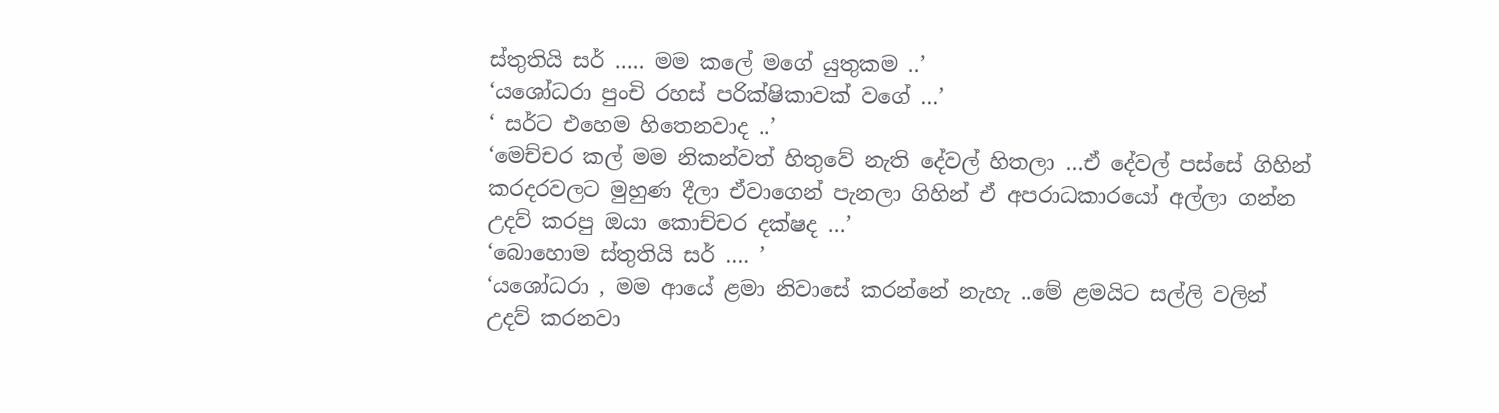ස්තුතියි සර් ….. මම කලේ මගේ යුතුකම ..’
‘යශෝධරා පුංචි රහස් පරික්ෂිකාවක් වගේ …’
‘ සර්ට එහෙම හිතෙනවාද ..’
‘මෙච්චර කල් මම නිකන්වත් හිතුවේ නැති දේවල් හිතලා …ඒ දේවල් පස්සේ ගිහින් කරදරවලට මුහුණ දීලා ඒවාගෙන් පැනලා ගිහින් ඒ අපරාධකාරයෝ අල්ලා ගන්න උදව් කරපු ඔයා කොච්චර දක්ෂද …’
‘බොහොම ස්තුතියි සර් …. ’
‘යශෝධරා , මම ආයේ ළමා නිවාසේ කරන්නේ නැහැ ..මේ ළමයිට සල්ලි වලින් උදව් කරනවා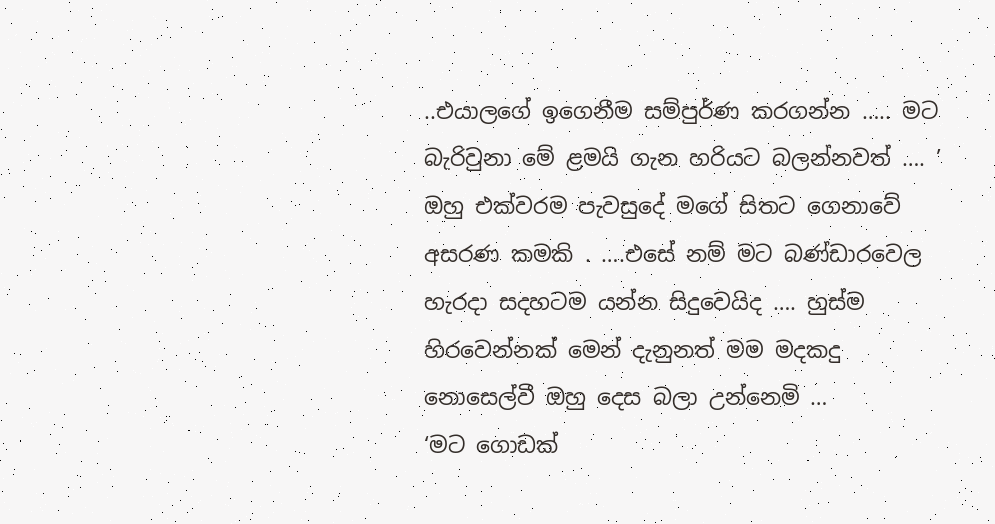..එයාලගේ ඉගෙනීම සම්පුර්ණ කරගන්න ….. මට බැරිවුනා මේ ළමයි ගැන හරියට බලන්නවත් …. ’
ඔහු එක්වරම පැවසුදේ මගේ සිතට ගෙනාවේ අසරණ කමකි . ….එසේ නම් මට බණ්ඩාරවෙල හැරදා සදහටම යන්න සිදුවෙයිද …. හුස්ම හිරවෙන්නක් මෙන් දැනුනත් මම මදකදු නොසෙල්වී ඔහු දෙස බලා උන්නෙමි …
‘මට ගොඩක්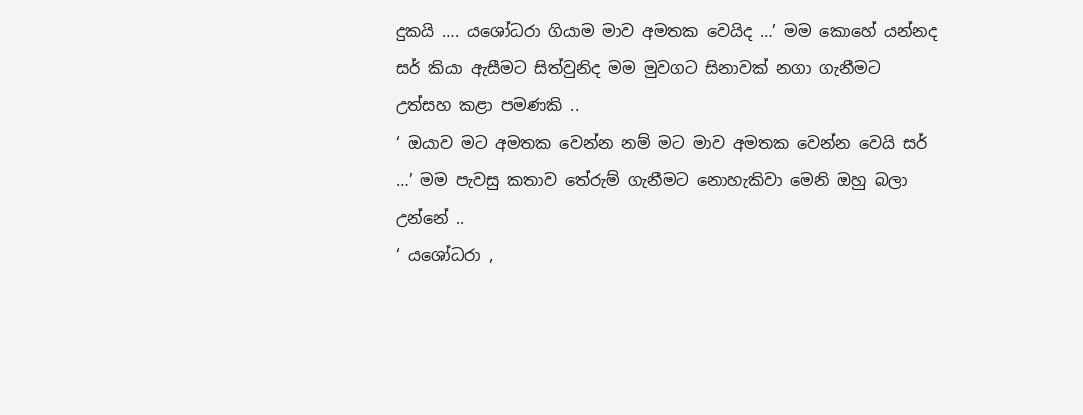දුකයි …. යශෝධරා ගියාම මාව අමතක වෙයිද …’ මම කොහේ යන්නද සර් කියා ඇසීමට සිත්වුනිද මම මුවගට සිනාවක් නගා ගැනීමට උත්සහ කළා පමණකි ..
‘ ඔයාව මට අමතක වෙන්න නම් මට මාව අමතක වෙන්න වෙයි සර් …’ මම පැවසු කතාව තේරුම් ගැනීමට නොහැකිවා මෙනි ඔහු බලා උන්නේ ..
‘ යශෝධරා ,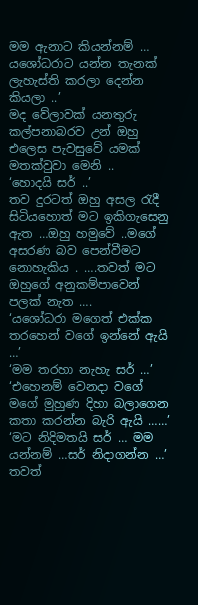මම ඇනාට කියන්නම් … යශෝධරාට යන්න තැනක් ලැහැස්ති කරලා දෙන්න කියලා ..’
මද වේලාවක් යනතුරු කල්පනාබරව උන් ඔහු එලෙස පැවසුවේ යමක් මතක්වුවා මෙනි ..
‘හොදයි සර් ..’
තව දුරටත් ඔහු අසල රැදී සිටියහොත් මට ඉකිගැසෙනු ඇත …ඔහු හමුවේ ..මගේ අසරණ බව පෙන්වීමට නොහැකිය . ….තවත් මට ඔහුගේ අනුකම්පාවෙන් පලක් නැත ….
‘යශෝධරා මගෙත් එක්ක තරහෙන් වගේ ඉන්නේ ඇයි …’
‘මම තරහා නැහැ සර් …’
‘එහෙනම් වෙනදා වගේ මගේ මුහුණ දිහා බලාගෙන කතා කරන්න බැරි ඇයි ……’
‘මට නිදිමතයි සර් … මම යන්නම් …සර් නිදාගන්න …’
තවත්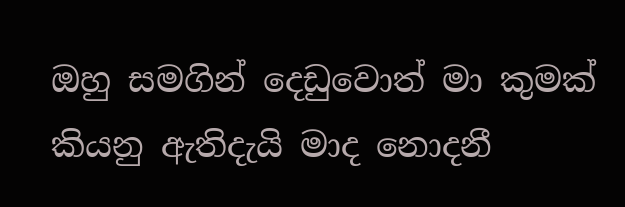ඔහු සමගින් දෙඩුවොත් මා කුමක් කියනු ඇතිදැයි මාද නොදනී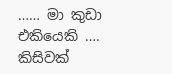…… මා කුඩා එකියෙකි …. කිසිවක්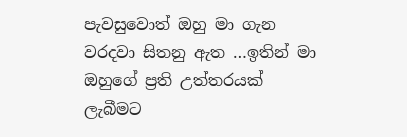පැවසුවොත් ඔහු මා ගැන වරදවා සිතනු ඇත …ඉතින් මා ඔහුගේ ප්‍රති උත්තරයක් ලැබීමට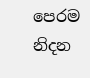පෙරම නිදන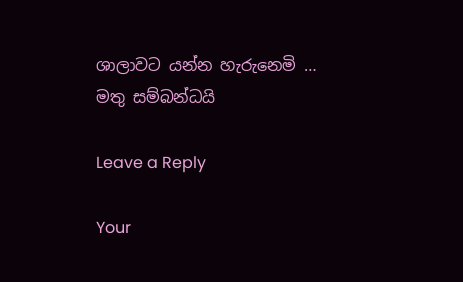ශාලාවට යන්න හැරුනෙමි …
මතු සම්බන්ධයි

Leave a Reply

Your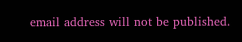email address will not be published.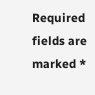Required fields are marked *